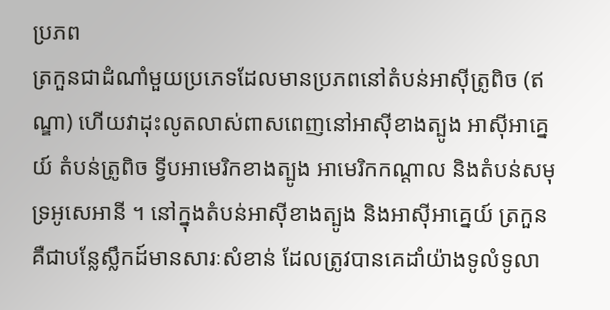ប្រភព
ត្រកួនជាដំណាំមួយប្រភេទដែលមានប្រភពនៅតំបន់អាស៊ីត្រូពិច (ឥណ្ឌា) ហើយវាដុះលូតលាស់ពាសពេញនៅអាស៊ីខាងត្បូង អាស៊ីអាគ្នេយ៍ តំបន់ត្រូពិច ទ្វីបអាមេរិកខាងត្បូង អាមេរិកកណ្ដាល និងតំបន់សមុទ្រអូសេអានី ។ នៅក្នុងតំបន់អាស៊ីខាងត្បូង និងអាស៊ីអាគ្នេយ៍ ត្រកួន គឺជាបន្លែស្លឹកដ៍មានសារៈសំខាន់ ដែលត្រូវបានគេដាំយ៉ាងទូលំទូលា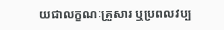យជាលក្ខណៈគ្រួសារ ឬប្រពលវប្ប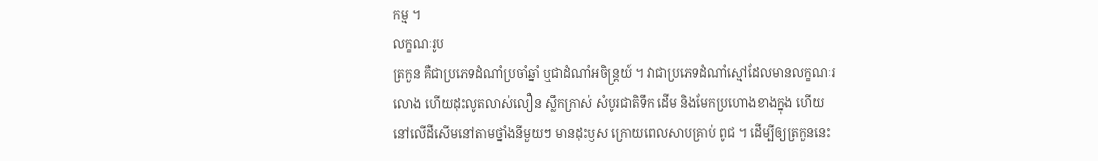កម្ម ។
លក្ខណៈរូប
ត្រកួន គឺជាប្រភេទដំណាំប្រចាំឆ្នាំ ឬជាដំណាំអចិន្ត្រយ៍ ។ វាជាប្រភេទដំណាំស្មៅដែលមានលក្ខណៈរលោង ហើយដុះលូតលាស់លឿន ស្លឹកក្រាស់ សំបូរជាតិទឹក ដើម និងមែកប្រហោងខាងក្នុង ហើយនៅលើដីសើមនៅតាមថ្នាំងនីមួយៗ មានដុះឫស ក្រោយពេលសាបគ្រាប់ ពូជ ។ ដើម្បីឲ្យត្រកួននេះ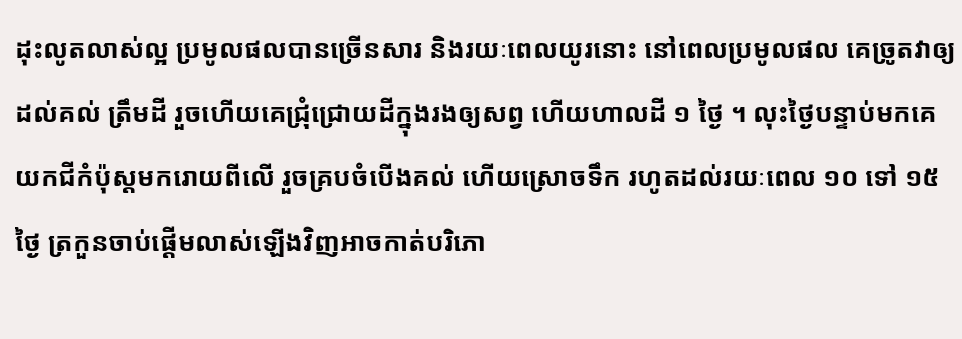ដុះលូតលាស់ល្អ ប្រមូលផលបានច្រើនសារ និងរយៈពេលយូរនោះ នៅពេលប្រមូលផល គេច្រូតវាឲ្យដល់គល់ ត្រឹមដី រួចហើយគេជ្រុំជ្រោយដីក្នុងរងឲ្យសព្វ ហើយហាលដី ១ ថ្ងៃ ។ លុះថ្ងៃបន្ទាប់មកគេយកជីកំប៉ុស្តមករោយពីលើ រួចគ្របចំបើងគល់ ហើយស្រោចទឹក រហូតដល់រយៈពេល ១០ ទៅ ១៥ ថ្ងៃ ត្រកួនចាប់ផ្ដើមលាស់ឡើងវិញអាចកាត់បរិភោ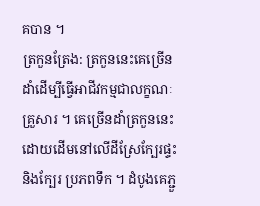គបាន ។
ត្រកួនត្រែង: ត្រកួននេះគេច្រើនដាំដើម្បីធ្វើអាជីវកម្មជាលក្ខណៈគ្រួសារ ។ គេច្រើនដាំត្រកួននេះដោយដើមនៅលើដីស្រែក្បែរផ្ទះ និងក្បែរ ប្រភពទឹក ។ ដំបូងគេភ្ជួ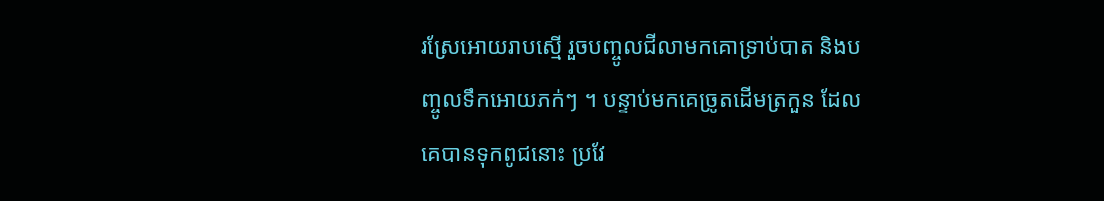រស្រែអោយរាបស្មើ រួចបញ្ចូលជីលាមកគោទ្រាប់បាត និងបញ្ចូលទឹកអោយភក់ៗ ។ បន្ទាប់មកគេច្រូតដើមត្រកួន ដែលគេបានទុកពូជនោះ ប្រវែ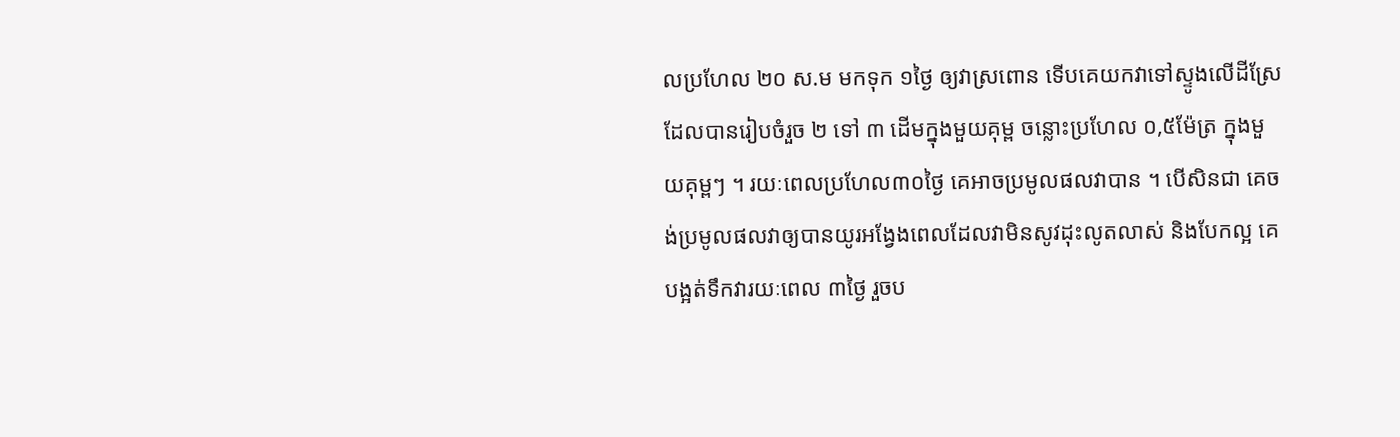លប្រហែល ២០ ស.ម មកទុក ១ថ្ងៃ ឲ្យវាស្រពោន ទើបគេយកវាទៅស្ទូងលើដីស្រែដែលបានរៀបចំរួច ២ ទៅ ៣ ដើមក្នុងមួយគុម្ព ចន្លោះប្រហែល ០,៥ម៉ែត្រ ក្នុងមួយគុម្ពៗ ។ រយៈពេលប្រហែល៣០ថ្ងៃ គេអាចប្រមូលផលវាបាន ។ បើសិនជា គេចង់ប្រមូលផលវាឲ្យបានយូរអង្វែងពេលដែលវាមិនសូវដុះលូតលាស់ និងបែកល្អ គេបង្អត់ទឹកវារយៈពេល ៣ថ្ងៃ រួចប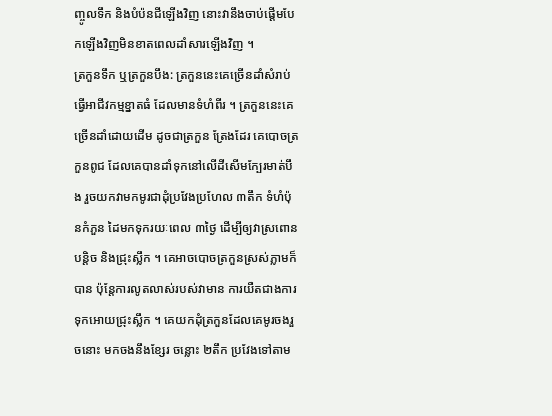ញ្ចូលទឹក និងបំប៉នជីឡើងវិញ នោះវានឹងចាប់ផ្ដើមបែកឡើងវិញមិនខាតពេលដាំសារឡើងវិញ ។
ត្រកួនទឹក ឬត្រកួនបឹង: ត្រកួននេះគេច្រើនដាំសំរាប់ធ្វើអាជីវកម្មខ្នាតធំ ដែលមានទំហំពីរ ។ ត្រកួននេះគេច្រើនដាំដោយដើម ដូចជាត្រកួន ត្រែងដែរ គេបោចត្រកួនពូជ ដែលគេបានដាំទុកនៅលើដីសើមក្បែរមាត់បឹង រួចយកវាមកមូរជាដុំប្រវែងប្រហែល ៣តឹក ទំហំប៉ុនកំភួន ដៃមកទុករយៈពេល ៣ថ្ងៃ ដើម្បីឲ្យវាស្រពោនបន្តិច និងជ្រុះស្លឹក ។ គេអាចបោចត្រកួនស្រស់ភ្លាមក៏បាន ប៉ុន្តែការលូតលាស់របស់វាមាន ការយឺតជាងការទុកអោយជ្រុះស្លឹក ។ គេយកដុំត្រកួនដែលគេមូរចងរួចនោះ មកចងនឹងខ្សែរ ចន្លោះ ២តឹក ប្រវែងទៅតាម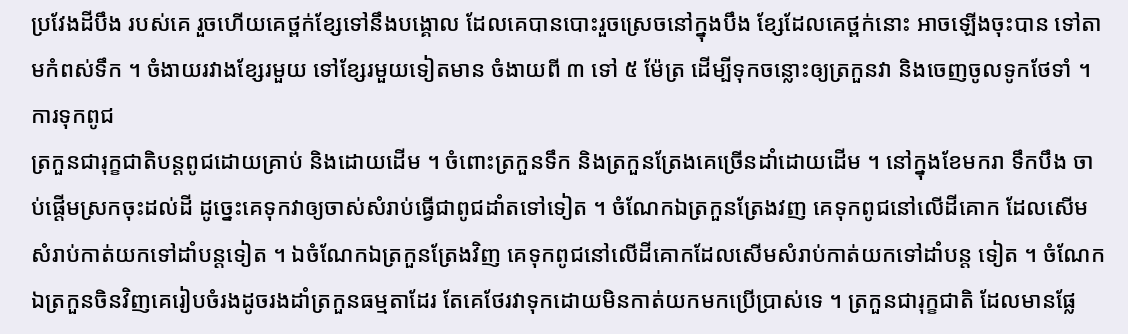ប្រវែងដីបឹង របស់គេ រួចហើយគេថ្ពក់ខ្សែទៅនឹងបង្គោល ដែលគេបានបោះរួចស្រេចនៅក្នុងបឹង ខ្សែដែលគេថ្ពក់នោះ អាចឡើងចុះបាន ទៅតាមកំពស់ទឹក ។ ចំងាយរវាងខ្សែរមួយ ទៅខ្សែរមួយទៀតមាន ចំងាយពី ៣ ទៅ ៥ ម៉ែត្រ ដើម្បីទុកចន្លោះឲ្យត្រកួនវា និងចេញចូលទូកថែទាំ ។
ការទុកពូជ
ត្រកួនជារុក្ខជាតិបន្តពូជដោយគ្រាប់ និងដោយដើម ។ ចំពោះត្រកួនទឹក និងត្រកួនត្រែងគេច្រើនដាំដោយដើម ។ នៅក្នុងខែមករា ទឹកបឹង ចាប់ផ្ដើមស្រកចុះដល់ដី ដូច្នេះគេទុកវាឲ្យចាស់សំរាប់ធ្វើជាពូជដាំតទៅទៀត ។ ចំណែកឯត្រកួនត្រែងវញ គេទុកពូជនៅលើដីគោក ដែលសើមសំរាប់កាត់យកទៅដាំបន្តទៀត ។ ឯចំណែកឯត្រកួនត្រែងវិញ គេទុកពូជនៅលើដីគោកដែលសើមសំរាប់កាត់យកទៅដាំបន្ត ទៀត ។ ចំណែកឯត្រកួនចិនវិញគេរៀបចំរងដូចរងដាំត្រកួនធម្មតាដែរ តែគេថែរវាទុកដោយមិនកាត់យកមកប្រើប្រាស់ទេ ។ ត្រកួនជារុក្ខជាតិ ដែលមានផ្លែ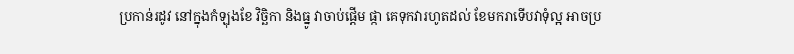ប្រកាន់រដូវ នៅក្នុងកំឡុងខែ វិច្ឆិកា និងធ្នូ វាចាប់ផ្ដើម ផ្កា គេទុកវារហូតដល់ ខែមករាទើបវាទុំល្អ អាចប្រ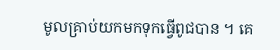មូលគ្រាប់យកមកទុកធ្វើពូជបាន ។ គេ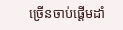ច្រើនចាប់ផ្ដើមដាំ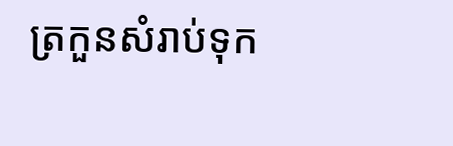ត្រកួនសំរាប់ទុក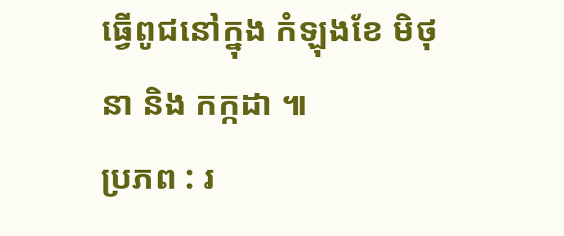ធ្វើពូជនៅក្នុង កំឡុងខែ មិថុនា និង កក្កដា ៕
ប្រភព : រ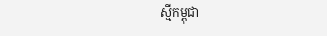ស្មីកម្ពុជា